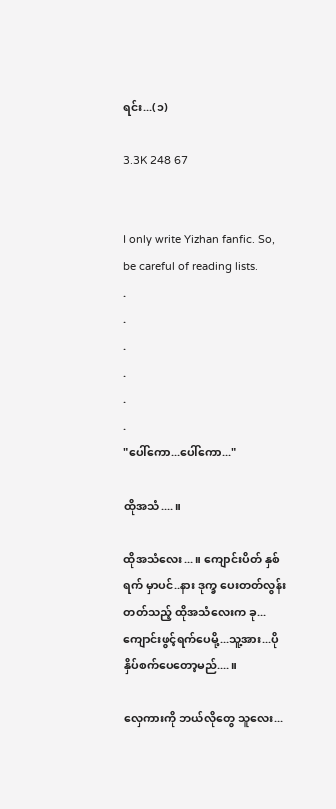ရင်း...(၁)

3.3K 248 67


I only write Yizhan fanfic. So, be careful of reading lists.
.
.
.
.
.
.
"ပေါ်ကော...ပေါ်ကော..."

ထိုအသံ....။

ထိုအသံလေး...။ ကျောင်းပိတ် နှစ်ရက် မှာပင်..နား ဒုက္ခ ပေးတတ်လွန်းတတ်သည့် ထိုအသံလေးက ခု...ကျောင်းဖွင့်ရက်ပေမို့...သူ့အား...ပို နှိပ်စက်ပေတော့မည်....။

လှေကားကို ဘယ်လိုတွေ သူလေး...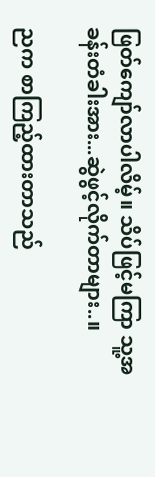ဖြတ်ကျော်လာပါလိမ့်။ သိပ်ဖြင့်မကြာ သူ့အခန်းတံခါးအား...ဆွဲဖွင့်လိုက်တာများ..။

ညက စာကြည့်ထားတာသည်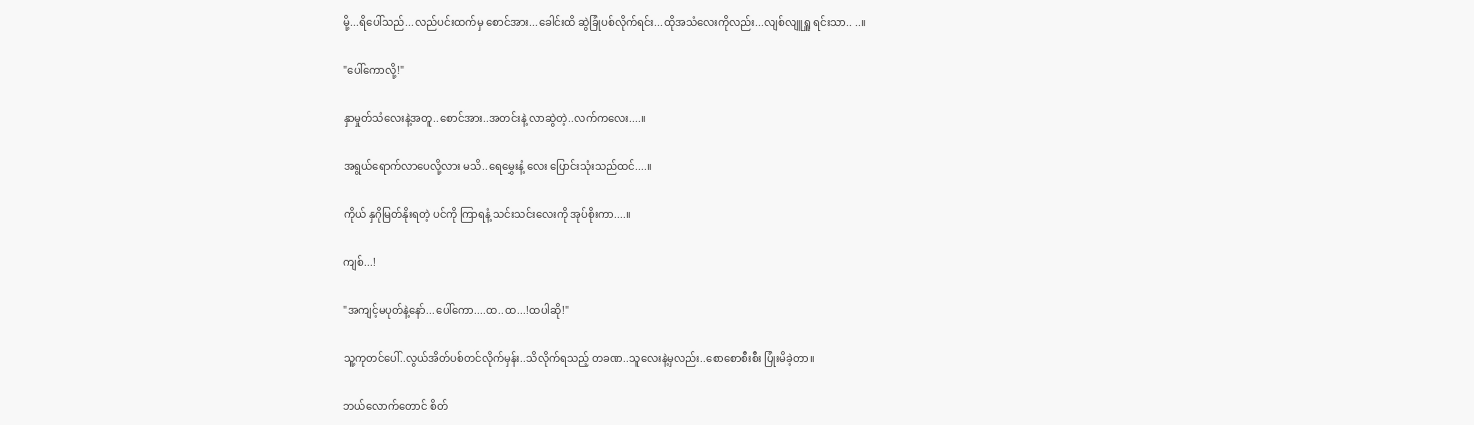မို့...ရိပေါ်သည်...လည်ပင်းထက်မှ စောင်အား...ခေါင်းထိ ဆွဲခြုံပစ်လိုက်ရင်း...ထိုအသံလေးကိုလည်း...လျစ်လျူရှူ ရင်းသာ.. ..။

"ပေါ်ကောလို့!"

နှာမှုတ်သံလေးနဲ့အတူ..စောင်အား..အတင်းနဲ့ လာဆွဲတဲ့..လက်ကလေး....။

အရွယ်ရောက်လာပေလို့လား မသိ..ရေမွှေးနံ့ လေး ပြောင်းသုံးသည်ထင်....။

ကိုယ် နှဂိုမြတ်နိုးရတဲ့ ပင်ကို ကြာရနံ့ သင်းသင်းလေးကို အုပ်စိုးကာ....။

ကျစ်...!

"အကျင့်မပုတ်နဲ့နော်...ပေါ်ကော....ထ..ထ...!ထပါဆို!"

သူ့ကုတင်ပေါ်..လွယ်အိတ်ပစ်တင်လိုက်မှန်း..သိလိုက်ရသည့် တခဏ..သူလေးနဲ့မှလည်း..စောစောစီးစီး ပြုံးမိခဲ့တာ။

ဘယ်လောက်တောင် စိတ်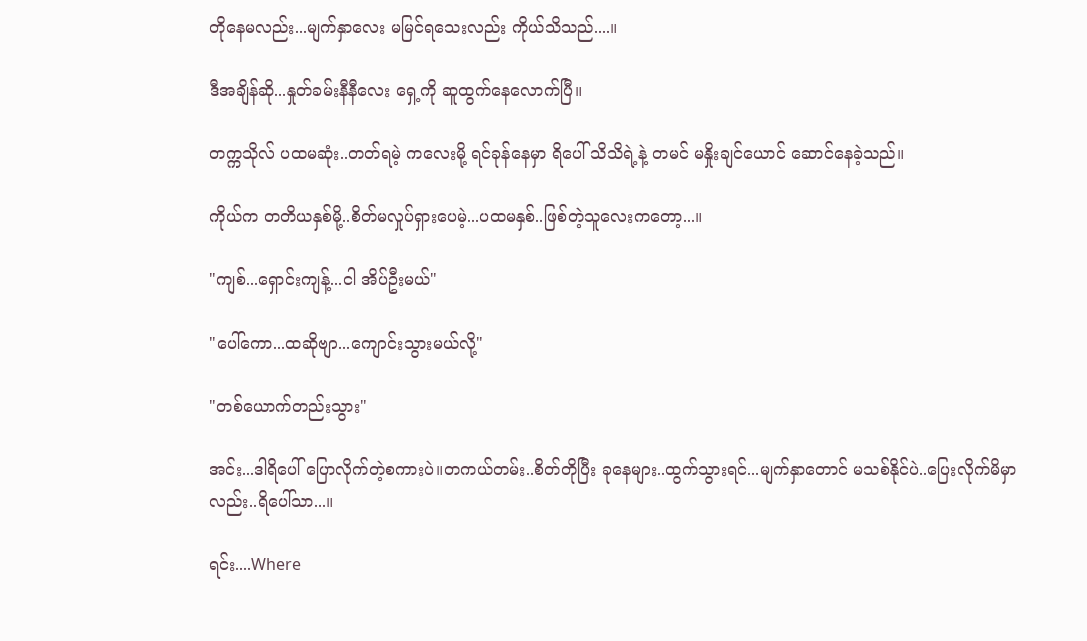တိုနေမလည်း...မျက်နှာလေး မမြင်ရသေးလည်း ကိုယ်သိသည်....။

ဒီအချိန်ဆို...နှုတ်ခမ်းနီနီလေး ရှေ့ကို ဆူထွက်နေလောက်ပြီ။

တက္ကသိုလ် ပထမဆုံး..တတ်ရမဲ့ ကလေးမို့ ရင်ခုန်နေမှာ ရိပေါ် သိသိရဲ့နဲ့ တမင် မနှိုးချင်ယောင် ဆောင်နေခဲ့သည်။

ကိုယ်က တတိယနှစ်မို့..စိတ်မလှုပ်ရှားပေမဲ့...ပထမနှစ်..ဖြစ်တဲ့သူလေးကတော့...။

"ကျစ်...ရှောင်းကျန့်...ငါ အိပ်ဦးမယ်"

"ပေါ်ကော...ထဆိုဗျာ...ကျောင်းသွားမယ်လို့"

"တစ်ယောက်တည်းသွား"

အင်း...ဒါရိပေါ် ပြောလိုက်တဲ့စကားပဲ။တကယ်တမ်း..စိတ်တိုပြီး ခုနေများ..ထွက်သွားရင်...မျက်နှာတောင် မသစ်နိုင်ပဲ..ပြေးလိုက်မိမှာလည်း..ရိပေါ်သာ...။

ရင်း....Where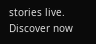stories live. Discover now